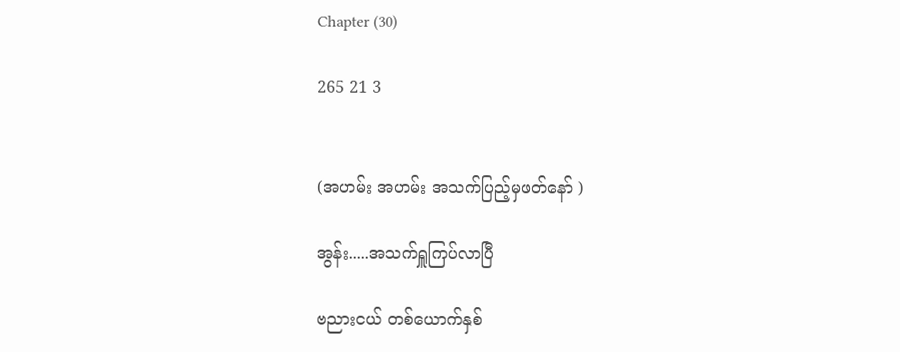Chapter (30)

265 21 3


(အဟမ်း အဟမ်း အသက်ပြည့်မှဖတ်နော် )

အွန်း.....အသက်ရှူကြပ်လာပြီ

ဗညားငယ် တစ်ယောက်နှစ်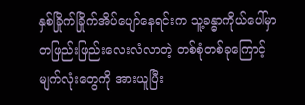နှစ်ခြိုက်ခြိုက်အိပ်ပျော်နေရင်းက သူ့ခန္ဓာကိုယ်ပေါ်မှာ တဖြည်းဖြည်းလေးလံလာတဲ့ တစ်စုံတစ်ခုကြောင့် မျက်လုံးတွေကို အားယူပြီး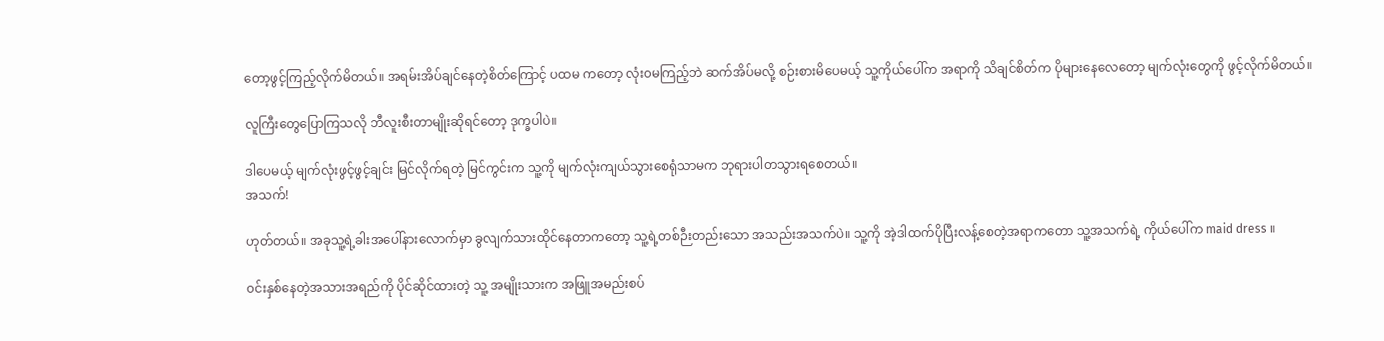တော့ဖွင့်ကြည့်လိုက်မိတယ်။ အရမ်းအိပ်ချင်နေတဲ့စိတ်ကြောင့် ပထမ က‌တော့ လုံး၀မကြည့်ဘဲ ဆက်အိပ်မလို့ စဉ်းစားမိပေမယ့် သူ့ကိုယ်ပေါ်က အရာကို သိချင်စိတ်က ပိုများနေလေတော့ မျက်လုံးတွေကို ဖွင့်လိုက်မိတယ်။

လူကြီးတွေပြောကြသလို ဘီလူးစီးတာမျိုးဆိုရင်တော့ ဒုက္ခပါပဲ။

ဒါပေမယ့် မျက်လုံးဖွင့်ဖွင့်ချင်း မြင်လိုက်ရတဲ့ မြင်ကွင်းက သူ့ကို မျက်လုံးကျယ်သွားစေရုံသာမက ဘုရားပါတသွားရစေတယ်။
အသက်!

ဟုတ်တယ်။ အခုသူ့ရဲ့ခါးအပေါ်နားလောက်မှာ ခွလျက်သားထိုင်နေတာကတော့ သူ့ရဲ့တစ်ဉီးတည်းသော အသည်းအသက်ပဲ။ သူ့ကို အဲ့ဒါထက်ပိုပြီးလန့်စေတဲ့အရာကတော သူ့အသက်ရဲ့ ကိုယ်ပေါ်က maid dress ။

၀င်းနှစ်နေတဲ့အသားအရည်ကို ပိုင်ဆိုင်ထားတဲ့ သူ့ အမျိုးသားက အဖြူအမည်းစပ်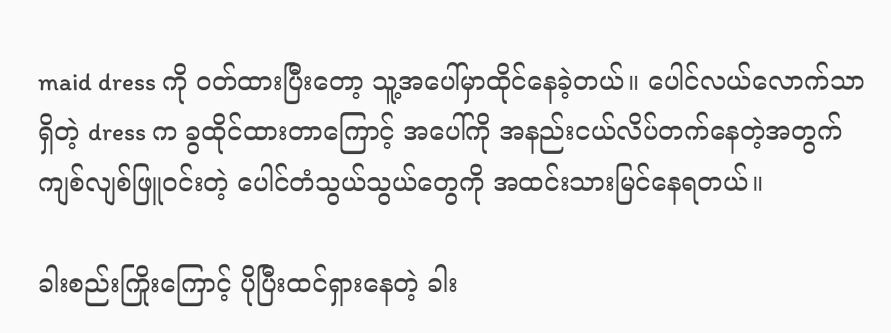maid dress ကို ၀တ်ထားပြီးတော့ သူ့အပေါ်မှာထိုင်နေခဲ့တယ်။ ပေါင်လယ်လောက်သာ ရှိတဲ့ dress က ခွထိုင်ထားတာကြောင့် အပေါ်ကို အနည်းငယ်လိပ်တက်နေတဲ့အတွက် ကျစ်လျစ်ဖြူ၀င်းတဲ့ ပေါင်တံသွယ်သွယ်တွေကို အထင်းသားမြင်နေရတယ်။

ခါးစည်းကြိုးကြောင့် ပိုပြီးထင်ရှားနေတဲ့ ခါး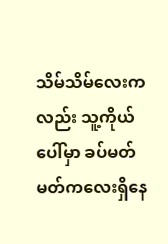သိမ်သိမ်လေးကလည်း သူ့ကိုယ်ပေါ်မှာ ခပ်မတ်မတ်ကလေးရှိနေ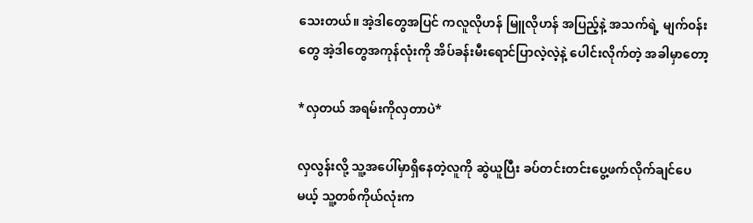သေးတယ်။ အဲ့ဒါတွေအပြင် ကလူလိုဟန် မြူလိုဟန် အပြည့်နဲ့ အသက်ရဲ့ မျက်၀န်းတွေ အဲ့ဒါတွေအကုန်လုံးကို အိပ်ခန်းမီးရောင်ပြာလဲ့လဲ့နဲ့ ပေါင်းလိုက်တဲ့ အခါမှာတော့

*လှတယ် အရမ်းကိုလှတာပဲ*

လှလွန်းလို့ သူ့အပေါ်မှာရှိနေတဲ့လူကို ဆွဲယူပြီး ခပ်တင်းတင်းပွေ့ဖက်လိုက်ချင်ပေမယ့် သူ့တစ်ကိုယ်လုံးက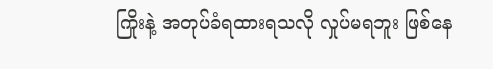ကြိုးနဲ့ အတုပ်ခံရထားရသလို လှုပ်မရဘူး ဖြစ်နေ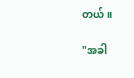တယ်။

"အခါ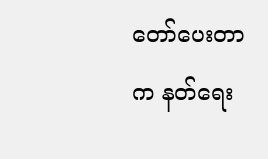တော်ပေးတာက နတ်ရေး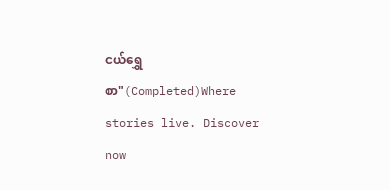ငယ်ရွှေစာ"(Completed)Where stories live. Discover now